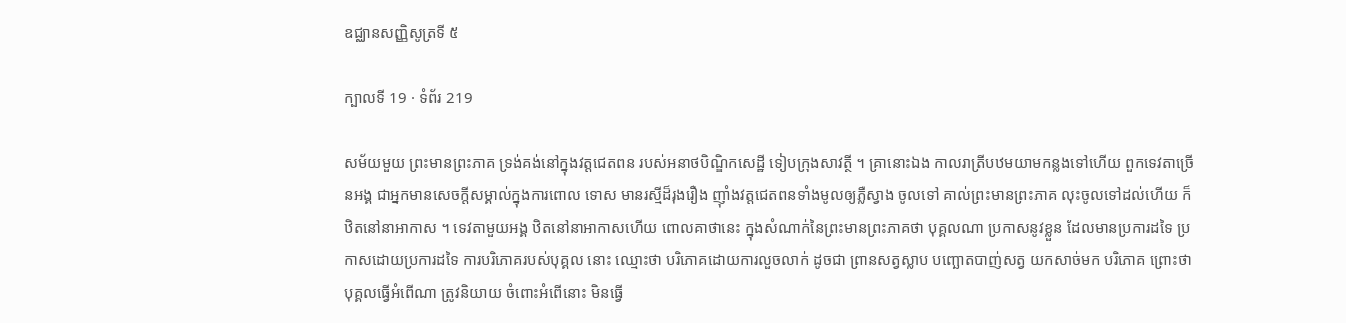ឧជ្ឈានសញ្ញិសូត្រទី ៥

ក្បាលទី 19 · ទំព័រ 219

សម័យមួយ ព្រះមានព្រះភាគ ទ្រង់គង់នៅក្នុងវត្តជេតពន របស់អនាថបិណ្ឌិកសេដ្ឋី ទៀបក្រុងសាវត្ថី ។ គ្រានោះឯង កាលរាត្រីបឋមយាមកន្លងទៅហើយ ពួកទេវតាច្រើនអង្គ ជាអ្នកមានសេចក្តីសម្គាល់ក្នុងការពោល ទោស មានរស្មីដ៏រុងរឿង ញ៉ាំងវត្តជេតពនទាំងមូលឲ្យភ្លឺស្វាង ចូលទៅ គាល់ព្រះមានព្រះភាគ លុះចូលទៅដល់ហើយ ក៏ឋិតនៅនាអាកាស ។ ទេវតាមួយអង្គ ឋិតនៅនាអាកាសហើយ ពោលគាថានេះ ក្នុងសំណាក់នៃព្រះមានព្រះភាគថា បុគ្គលណា ប្រកាសនូវខ្លួន ដែលមានប្រការដទៃ ប្រកាសដោយប្រការដទៃ ការបរិភោគរបស់បុគ្គល នោះ ឈ្មោះថា បរិភោគដោយការលួចលាក់ ដូចជា ព្រានសត្វស្លាប បញ្ឆោតបាញ់សត្វ យកសាច់មក បរិភោគ ព្រោះថា បុគ្គលធ្វើអំពើណា ត្រូវនិយាយ ចំពោះអំពើនោះ មិនធ្វើ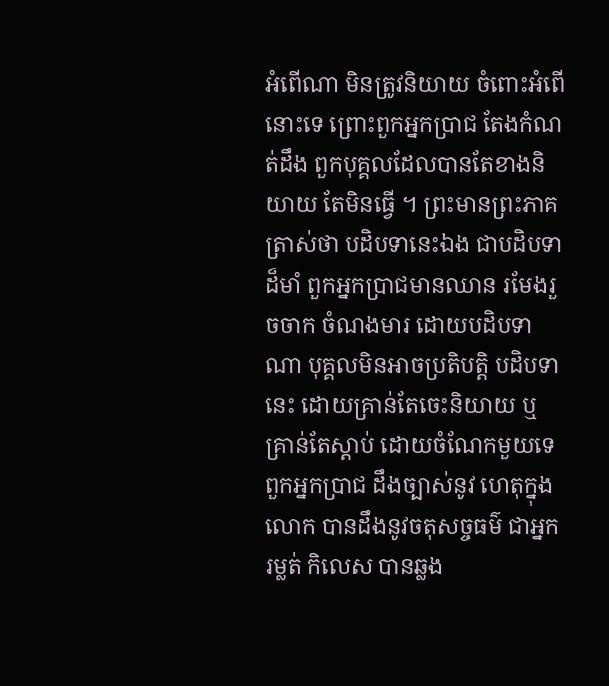អំពើណា មិនត្រូវនិយាយ ចំពោះអំពើនោះទេ ព្រោះពួកអ្នកប្រាជ តែងកំណត់ដឹង ពួកបុគ្គលដែលបានតែខាងនិយាយ តែមិនធ្វើ ។ ព្រះមានព្រះភាគត្រាស់ថា បដិបទានេះឯង ជាបដិបទាដ៏មាំ ពួកអ្នកប្រាជមានឈាន រមែងរួចចាក ចំណងមារ ដោយបដិបទាណា បុគ្គលមិនអាចប្រតិបត្តិ បដិបទានេះ ដោយគ្រាន់តែចេះនិយាយ ឬគ្រាន់តែស្តាប់ ដោយចំណែកមួយទេ ពួកអ្នកប្រាជ ដឹងច្បាស់នូវ ហេតុក្នុងលោក បានដឹងនូវចតុសច្ចធម៌ ជាអ្នករម្លត់ កិលេស បានឆ្លង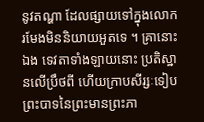នូវតណ្ហា ដែលផ្សាយទៅក្នុងលោក រមែងមិននិយាយអួតទេ ។ គ្រានោះឯង ទេវតាទាំងឡាយនោះ ប្រតិស្ឋានលើប្រឹថពី ហើយក្រាបសីរ្សៈទៀបព្រះបាទនៃព្រះមានព្រះភា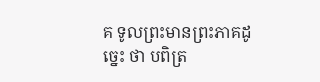គ ទូលព្រះមានព្រះភាគដូច្នេះ ថា បពិត្រ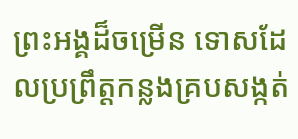ព្រះអង្គដ៏ចម្រើន ទោសដែលប្រព្រឹត្តកន្លងគ្របសង្កត់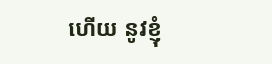ហើយ នូវខ្ញុំ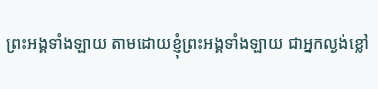ព្រះអង្គទាំងឡាយ តាមដោយខ្ញុំព្រះអង្គទាំងឡាយ ជាអ្នកល្ងង់ខ្លៅ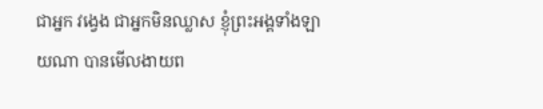ជាអ្នក វង្វេង ជាអ្នកមិនឈ្លាស ខ្ញុំព្រះអង្គទាំងឡាយណា បានមើលងាយព